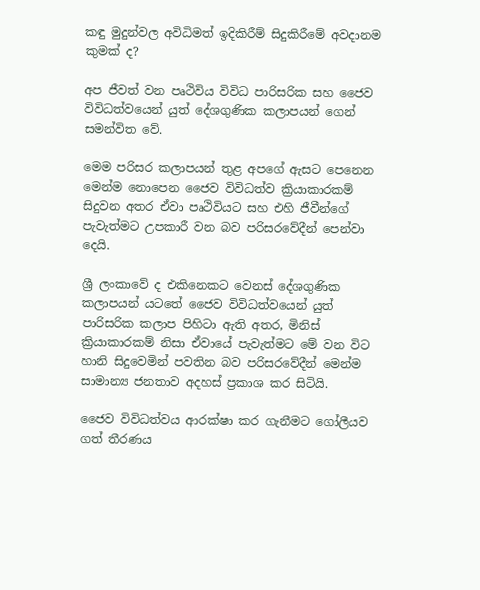කඳු මුදුන්වල අවිධිමත් ඉදිකිරීම් සිදුකිරීමේ අවදානම කුමක් ද?

අප ජීවත් වන පෘථිවිය විවිධ පාරිසරික සහ ජෛව විවිධත්වයෙන් යුත් දේශගුණික කලාපයන් ගෙන් සමන්විත වේ.

මෙම පරිසර කලාපයන් තුළ අපගේ ඇසට පෙනෙන මෙන්ම නොපෙන ජෛව විවිධත්ව ක්‍රියාකාරකම් සිදුවන අතර ඒවා පෘථිවියට සහ එහි ජීවීන්ගේ පැවැත්මට උපකාරී වන බව පරිසරවේදීන් පෙන්වා දෙයි.

ශ්‍රී ලංකාවේ ද එකිනෙකට වෙනස් දේශගුණික කලාපයන් යටතේ ජෛව විවිධත්වයෙන් යුත් පාරිසරික කලාප පිහිටා ඇති අතර, මිනිස් ක්‍රියාකාරකම් නිසා ඒවායේ පැවැත්මට මේ වන විට හානි සිදුවෙමින් පවතින බව පරිසරවේදීන් මෙන්ම සාමාන්‍ය ජනතාව අදහස් ප්‍රකාශ කර සිටියි.

ජෛව විවිධත්වය ආරක්ෂා කර ගැනීමට ගෝලීයව ගත් තීරණය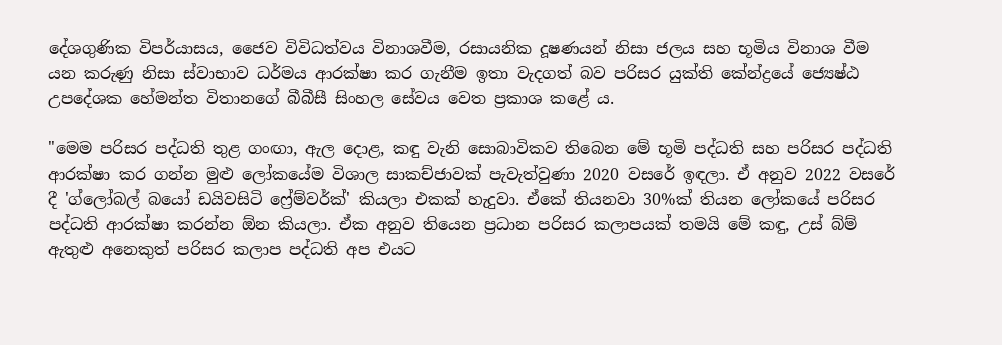දේශගුණික විපර්යාසය, ජෛව විවිධත්වය විනාශවීම, රසායනික දූෂණයන් නිසා ජලය සහ භූමිය විනාශ වීම යන කරුණු නිසා ස්වාභාව ධර්මය ආරක්ෂා කර ගැනීම ඉතා වැදගත් බව පරිසර යුක්ති කේන්ද්‍රයේ ජ්‍යෙෂ්ඨ උපදේශක හේමන්ත විතානගේ බීබීසී සිංහල සේවය වෙත ප්‍රකාශ කළේ ය.

"මෙම පරිසර පද්ධති තුළ ගංඟා, ඇල දොළ, කඳු වැනි සොබාවිකව තිබෙන මේ භූමි පද්ධති සහ පරිසර පද්ධති ආරක්ෂා කර ගන්න මුළු ලෝකයේම විශාල සාකච්ජාවක් පැවැත්වුණා 2020 වසරේ ඉඳලා. ඒ අනුව 2022 වසරේ දී 'ග්ලෝබල් බයෝ ඩයිවසිටි ෆ්‍රේම්වර්ක්' කියලා එකක් හැදුවා. ඒකේ තියනවා 30%ක් තියන ලෝකයේ පරිසර පද්ධති ආරක්ෂා කරන්න ඕන කියලා. ඒක අනුව තියෙන ප්‍රධාන පරිසර කලාපයක් තමයි මේ කඳු, උස් බ්ම් ඇතුළු අනෙකුත් පරිසර කලාප පද්ධති අප එයට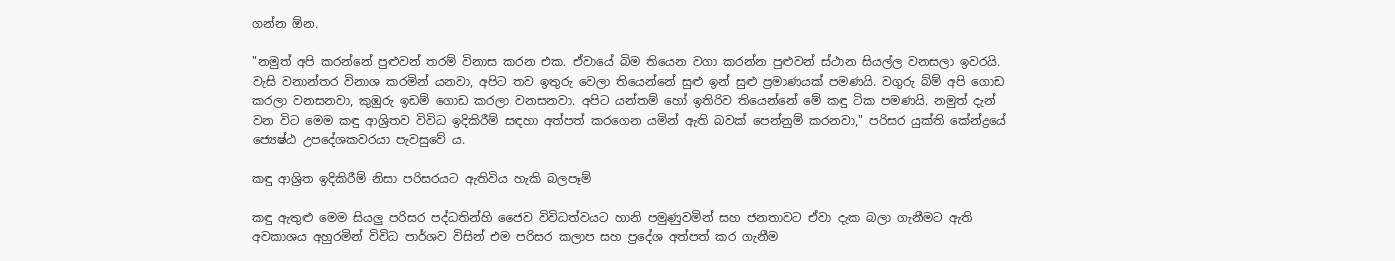ගන්න ඕන.

"නමුත් අපි කරන්නේ පුළුවන් තරම් විනාස කරන එක. ඒවායේ බිම තියෙන වගා කරන්න පුළුවන් ස්ථාන සියල්ල වනසලා ඉවරයි. වැසි වනාන්තර විනාශ කරමින් යනවා, අපිට තව ඉතුරු වෙලා තියෙන්නේ සුළු ඉන් සුළු ප්‍රමාණයක් පමණයි. වගුරු බ්ම් අපි ගොඩ කරලා වනසනවා, කුඹුරු ඉඩම් ගොඩ කරලා වනසනවා. අපිට යන්තම් හෝ ඉතිරිව තියෙන්නේ මේ කඳු ටික පමණයි. නමුත් දැන් වන විට මෙම කඳු ආශ්‍රිතව විවිධ ඉදිකිරීම් සඳහා අත්පත් කරගෙන යමින් ඇති බවක් පෙන්නුම් කරනවා," පරිසර යුක්ති කේන්ද්‍රයේ ජ්‍යෙෂ්ඨ උපදේශකවරයා පැවසුවේ ය.

කඳු ආශ්‍රිත ඉදිකිරීම් නිසා පරිසරයට ඇතිවිය හැකි බලපෑම්

කඳු ඇතුළු මෙම සියලු පරිසර පද්ධතින්හි ජෛව විවිධත්වයට හානි පමුණුවමින් සහ ජනතාවට ඒවා දැක බලා ගැනීමට ඇති අවකාශය අහුරමින් විවිධ පාර්ශව විසින් එම පරිසර කලාප සහ ප්‍රදේශ අත්පත් කර ගැනීම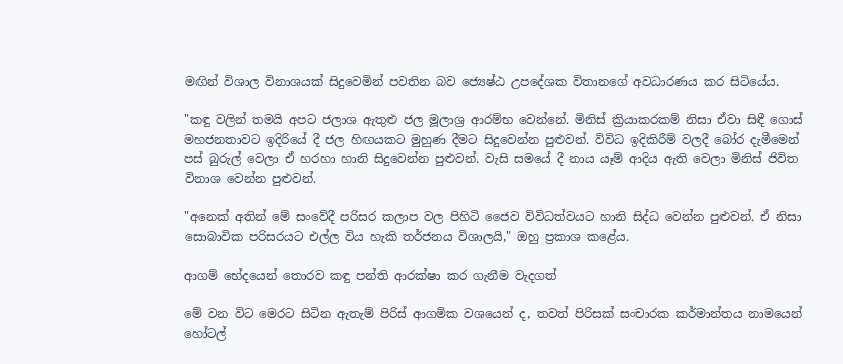මඟින් විශාල විනාශයක් සිදුවෙමින් පවතින බව ජ්‍යෙෂ්ඨ උපදේශක විතානගේ අවධාරණය කර සිටියේය.

"කඳු වලින් තමයි අපට ජලාශ ඇතුළු ජල මූලාශ්‍ර ආරම්භ වෙන්නේ. මිනිස් ක්‍රියාකරකම් නිසා ඒවා සිඳී ගොස් මහජනතාවට ඉදිරියේ දී ජල හිඟයකට මුහුණ දීමට සිදුවෙන්න පුළුවන්. විවිධ ඉදිකිරීම් වලදී බෝර දැමීමෙන් පස් බුරුල් වෙලා ඒ හරහා හානි සිදුවෙන්න පුළුවන්. වැසි සමයේ දී නාය යෑම් ආදිය ඇති වෙලා මිනිස් ජිවිත විනාශ වෙන්න පුළුවන්.

"අනෙක් අතින් මේ සංවේදී පරිසර කලාප වල පිහිටි ජෛව විවිධත්වයට හානි සිද්ධ වෙන්න පුළුවන්. ඒ නිසා සොබාවික පරිසරයට එල්ල විය හැකි තර්ජනය විශාලයි," ඔහු ප්‍රකාශ කළේය.

ආගම් භේදයෙන් තොරව කඳු පන්ති ආරක්ෂා කර ගැනීම වැදගත්

මේ වන විට මෙරට සිටින ඇතැම් පිරිස් ආගමික වශයෙන් ද, තවත් පිරිසක් සංචාරක කර්මාන්තය නාමයෙන් හෝටල්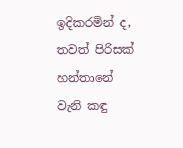ඉදිකරමින් ද, තවත් පිරිසක් හන්තානේ වැනි කඳු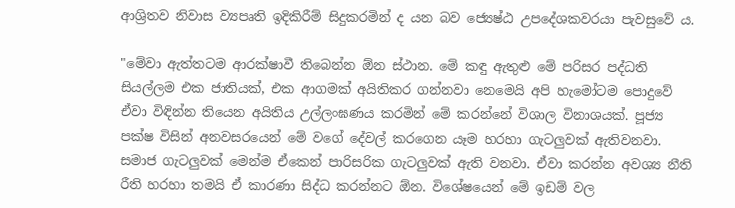ආශ්‍රිතව නිවාස ව්‍යපෘති ඉදිකිරීම් සිදුකරමින් ද යන බව ජ්‍යෙෂ්ඨ උපදේශකවරයා පැවසුවේ ය.

"මේවා ඇත්තටම ආරක්ෂාවී තිබෙන්න ඕන ස්ථාන. මේ කඳු ඇතුළු මේ පරිසර පද්ධති සියල්ලම එක ජාතියක්, එක ආගමක් අයිතිකර ගන්නවා නෙමෙයි අපි හැමෝටම පොදුවේ ඒවා විඳින්න තියෙන අයිතිය උල්ලංඝණය කරමින් මේ කරන්නේ විශාල විනාශයක්. පූජ්‍ය පක්ෂ විසින් අනවසරයෙන් මේ වගේ දේවල් කරගෙන යෑම හරහා ගැටලුවක් ඇතිවනවා. සමාජ ගැටලුවක් මෙන්ම ඒකෙන් පාරිසරික ගැටලුවක් ඇති වනවා. ඒවා කරන්න අවශ්‍ය නීති රීති හරහා තමයි ඒ කාරණා සිද්ධ කරන්නට ඕන. විශේෂයෙන් මේ ඉඩම් වල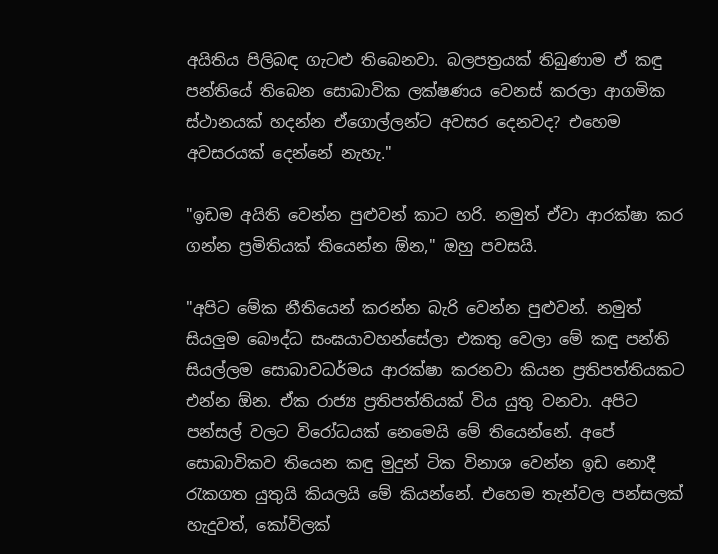අයිතිය පිලිබඳ ගැටළු තිබෙනවා. බලපත්‍රයක් තිබුණාම ඒ කඳු පන්තියේ තිබෙන සොබාවික ලක්ෂණය වෙනස් කරලා ආගමික ස්ථානයක් හදන්න ඒගොල්ලන්ට අවසර දෙනවද? එහෙම අවසරයක් දෙන්නේ නැහැ."

"ඉඩම අයිති වෙන්න පුළුවන් කාට හරි. නමුත් ඒවා ආරක්ෂා කර ගන්න ප්‍රමිතියක් තියෙන්න ඕන," ඔහු පවසයි.

"අපිට මේක නීතියෙන් කරන්න බැරි වෙන්න පුළුවන්. නමුත් සියලුම බෞද්ධ සංඝයාවහන්සේලා එකතු වෙලා මේ කඳු පන්ති සියල්ලම සොබාවධර්මය ආරක්ෂා කරනවා කියන ප්‍රතිපත්තියකට එන්න ඕන. ඒක රාජ්‍ය ප්‍රතිපත්තියක් විය යුතු වනවා. අපිට පන්සල් වලට විරෝධයක් නෙමෙයි මේ තියෙන්නේ. අපේ සොබාවිකව තියෙන කඳු මුදුන් ටික විනාශ වෙන්න ඉඩ නොදී රැකගත යුතුයි කියලයි මේ කියන්නේ. එහෙම තැන්වල පන්සලක් හැදුවත්, කෝවිලක්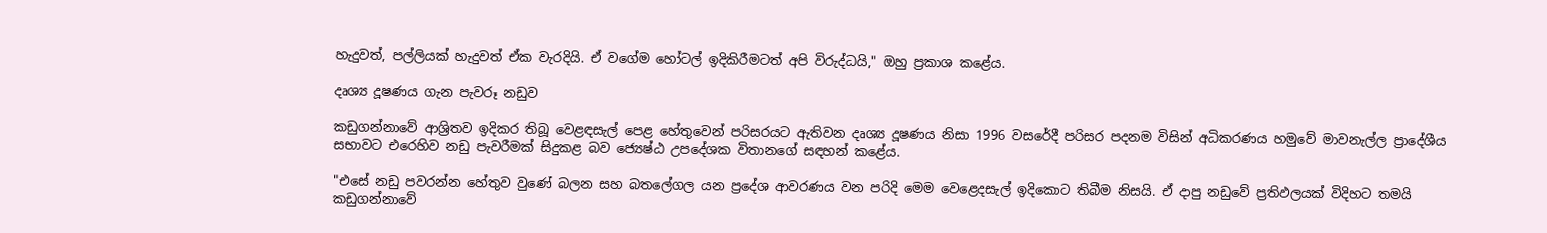හැදුවත්, පල්ලියක් හැදුවත් ඒක වැරදියි. ඒ වගේම හෝටල් ඉදිකිරීමටත් අපි විරුද්ධයි," ඔහු ප්‍රකාශ කළේය.

දෘශ්‍ය දූෂණය ගැන පැවරූ නඩුව

කඩුගන්නාවේ ආශ්‍රිතව ඉදිකර තිබූ වෙළඳසැල් පෙළ හේතුවෙන් පරිසරයට ඇතිවන දෘශ්‍ය දූෂණය නිසා 1996 වසරේදී පරිසර පදනම විසින් අධිකරණය හමුවේ මාවනැල්ල ප්‍රාදේශීය සභාවට එරෙහිව නඩු පැවරීමක් සිදුකළ බව ජ්‍යෙෂ්ඨ උපදේශක විතානගේ සඳහන් කළේය.

"එසේ නඩු පවරන්න හේතුව වුණේ බලන සහ බතලේගල යන ප්‍රදේශ ආවරණය වන පරිදි මෙම වෙළෙදසැල් ඉදිකොට තිබීම නිසයි. ඒ දාපු නඩුවේ ප්‍රතිඵලයක් විදිහට තමයි කඩුගන්නාවේ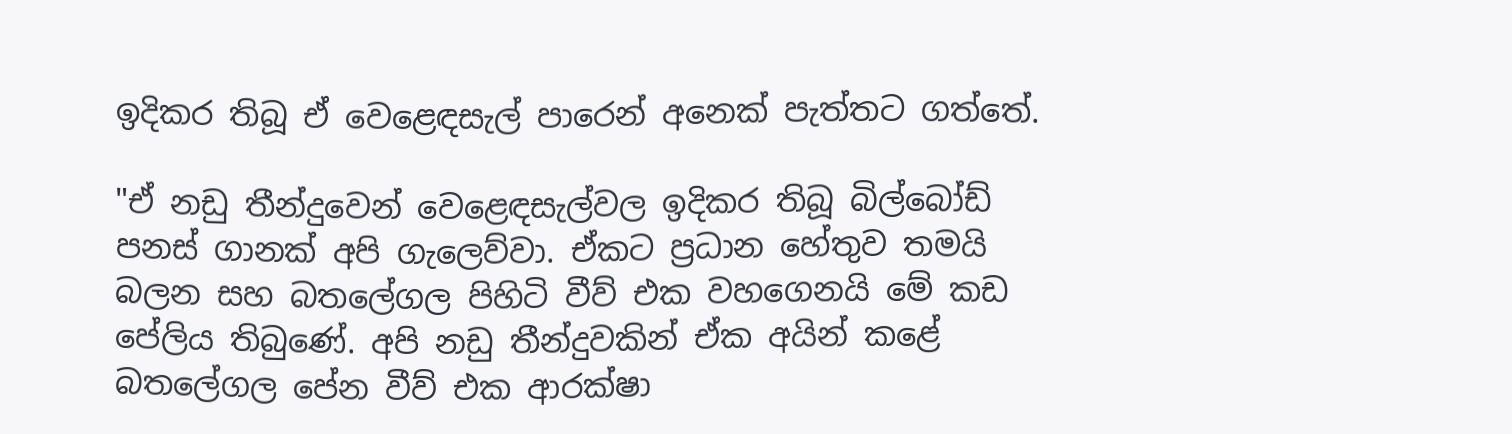ඉදිකර තිබූ ඒ වෙළෙඳසැල් පාරෙන් අනෙක් පැත්තට ගත්තේ.

"ඒ නඩු තීන්දුවෙන් වෙළෙඳසැල්වල ඉදිකර තිබූ බිල්බෝඩ් පනස් ගානක් අපි ගැලෙව්වා. ඒකට ප්‍රධාන හේතුව තමයි බලන සහ බතලේගල පිහිටි වීව් එක වහගෙනයි මේ කඩ පේලිය තිබුණේ. අපි නඩු තීන්දුවකින් ඒක අයින් කළේ බතලේගල පේන වීව් එක ආරක්ෂා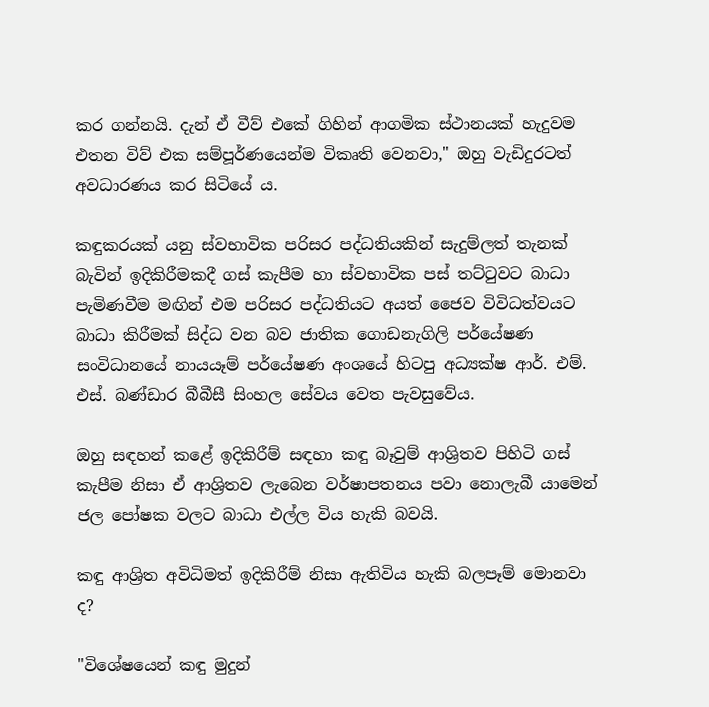කර ගන්නයි. දැන් ඒ වීව් එකේ ගිහින් ආගමික ස්ථානයක් හැදුවම එතන විව් එක සම්පූර්ණයෙන්ම විකෘති වෙනවා," ඔහු වැඩිදුරටත් අවධාරණය කර සිටියේ ය.

කඳුකරයක් යනු ස්වභාවික පරිසර පද්ධතියකින් සැදුම්ලත් තැනක් බැවින් ඉදිකිරීමකදී ගස් කැපීම හා ස්වභාවික පස් තට්ටුවට බාධා පැමිණවීම මඟින් එම පරිසර පද්ධතියට අයත් ජෛව විවිධත්වයට බාධා කිරීමක් සිද්ධ වන බව ජාතික ගොඩනැගිලි පර්යේෂණ සංවිධානයේ නායයෑම් පර්යේෂණ අංශයේ හිටපු අධ්‍යක්ෂ ආර්. එම්. එස්. බණ්ඩාර බීබීසී සිංහල සේවය වෙත පැවසුවේය.

ඔහු සඳහන් කළේ ඉදිකිරීම් සඳහා කඳු බෑවුම් ආශ්‍රිතව පිහිටි ගස් කැපීම නිසා ඒ ආශ්‍රිතව ලැබෙන වර්ෂාපතනය පවා නොලැබී යාමෙන් ජල පෝෂක වලට බාධා එල්ල විය හැකි බවයි.

කඳු ආශ්‍රිත අවිධිමත් ඉදිකිරීම් නිසා ඇතිවිය හැකි බලපෑම් මොනවා ද?

"විශේෂයෙන් කඳු මුදුන්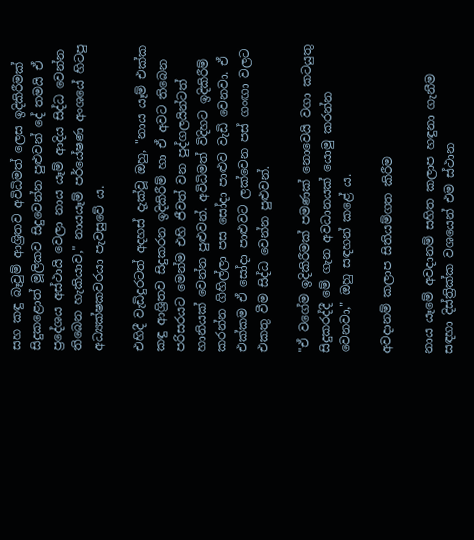සහ කඳු බෑවුම් ආශ්‍රිතව අවිධිමත් ලෙස ඉදිකිරීමක් සිදුකළොත් මූලිකව සිදුවෙන්න පුළුවන් දේ තමයි ඒ ප්‍රදේශය අස්ථායි වෙලා නාය යෑම් ආදිය සිද්ධ වෙන්න තිබෙන හැකියාව," නායයෑම් පර්යේෂණ අංශයේ හිටපු අධ්‍යක්ෂකවරයා පැවසුවේ ය.

එහිදී වැඩිදුරටත් අදහස් දැක්වූ ඔහු, "නාය යෑම් එක්ක කඳු ආශ්‍රිතව සිදුකරන ඉදිකිරීම් හා ඒ අවට තිබෙන පරිසරයට මෙන්ම එහි ජීවත් වන පුද්ගලයින්ටත් හානියක් වෙන්න පුළුවන්. අවිධිමත් විදිහට ඉදිකිරීම් කරන්න ගිහිල්ලා පස සෝදා පාළුව වැඩි වෙනවා. ඒ එක්කම ඒ සෝදා පාළුවට ලක්වෙන පස් ගංඟා වලට එකතු වීම සිද්ධ වෙන්න පුළුවන්.

"ඒ වගේම ඉදිකිරීමක් පමණක්‌ නොවෙයි වගා කටයුතු සිදුකරද්දී මේ ගැන අවධානයක් යොමු කරන්න වෙනවා," ඔහු සඳහන් කළේ ය.

අවදානම් කලාප සිතියම්ගත කිරීම

නාය යෑමේ අවදානම් සහිත කලාප හඳුනා ගැනීම සඳහා දිස්ත්‍රික්ක වශයෙන් එම ස්ථාන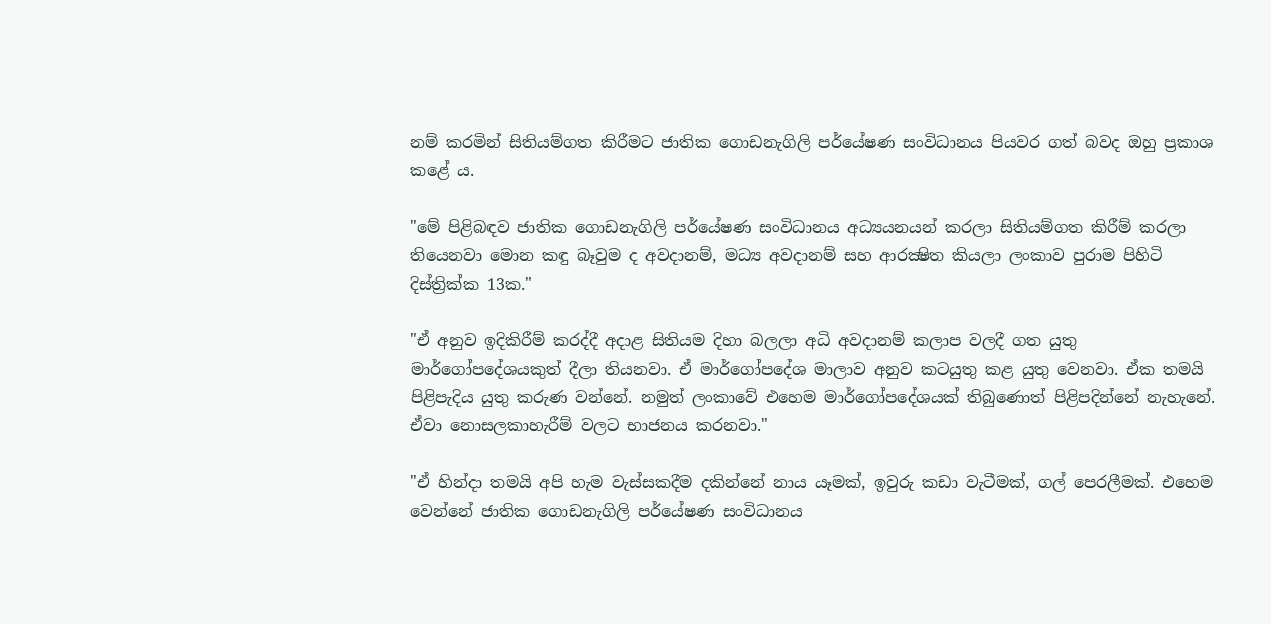නම් කරමින් සිතියම්ගත කිරීමට ජාතික ගොඩනැගිලි පර්යේෂණ සංවිධානය පියවර ගත් බවද ඔහු ප්‍රකාශ කළේ ය.

"මේ පිළිබඳව ජාතික ගොඩනැගිලි පර්යේෂණ සංවිධානය අධ්‍යයනයන් කරලා සිතියම්ගත කිරීම් කරලා තියෙනවා මොන කඳු බෑවුම ද අවදානම්, මධ්‍ය අවදානම් සහ ආරක්‍ෂිත කියලා ලංකාව පුරාම පිහිටි දිස්ත්‍රික්ක 13ක."

"ඒ අනුව ඉදිකිරීම් කරද්දී අදාළ සිතියම දිහා බලලා අධි අවදානම් කලාප වලදී ගත යුතු මාර්ගෝපදේශයකුත් දීලා තියනවා. ඒ මාර්ගෝපදේශ මාලාව අනුව කටයුතු කළ යුතු වෙනවා. ඒක තමයි පිළිපැදිය යුතු කරුණ වන්නේ. නමුත් ලංකාවේ එහෙම මාර්ගෝපදේශයක් තිබුණොත් පිළිපදින්නේ නැහැනේ. ඒවා නොසලකාහැරීම් වලට භාජනය කරනවා."

"ඒ හින්දා තමයි අපි හැම වැස්සකදීම දකින්නේ නාය යෑමක්, ඉවුරු කඩා වැටීමක්, ගල් පෙරලීමක්. එහෙම වෙන්නේ ජාතික ගොඩනැගිලි පර්යේෂණ සංවිධානය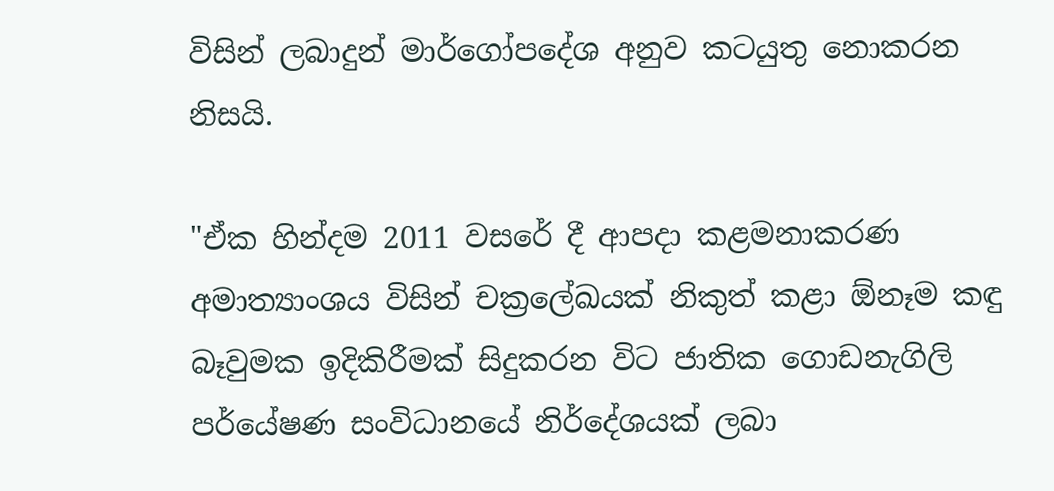විසින් ලබාදුන් මාර්ගෝපදේශ අනුව කටයුතු නොකරන නිසයි.

"ඒක හින්දම 2011 වසරේ දී ආපදා කළමනාකරණ අමාත්‍යාංශය විසින් චක්‍රලේඛයක් නිකුත් කළා ඕනෑම කඳු බෑවුමක ඉදිකිරීමක් සිදුකරන විට ජාතික ගොඩනැගිලි පර්යේෂණ සංවිධානයේ නිර්දේශයක් ලබා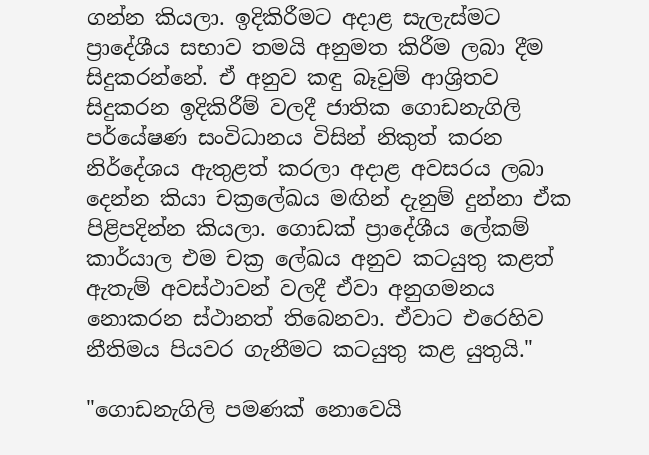ගන්න කියලා. ඉදිකිරීමට අදාළ සැලැස්මට ප්‍රාදේශීය සභාව තමයි අනුමත කිරීම ලබා දීම සිදුකරන්නේ. ඒ අනුව කඳු බෑවුම් ආශ්‍රිතව සිදුකරන ඉදිකිරීම් වලදී ජාතික ගොඩනැගිලි පර්යේෂණ සංවිධානය විසින් නිකුත් කරන නිර්දේශය ඇතුළත් කරලා අදාළ අවසරය ලබා දෙන්න කියා චක්‍රලේඛය මඟින් දැනුම් දුන්නා ඒක පිළිපදින්න කියලා. ගොඩක් ප්‍රාදේශීය ලේකම් කාර්යාල එම චක්‍ර ලේඛය අනුව කටයුතු කළත් ඇතැම් අවස්ථාවන් වලදී ඒවා අනුගමනය නොකරන ස්ථානත් තිබෙනවා. ඒවාට එරෙහිව නීතිමය පියවර ගැනීමට කටයුතු කළ යුතුයි."

"ගොඩනැගිලි පමණක් නොවෙයි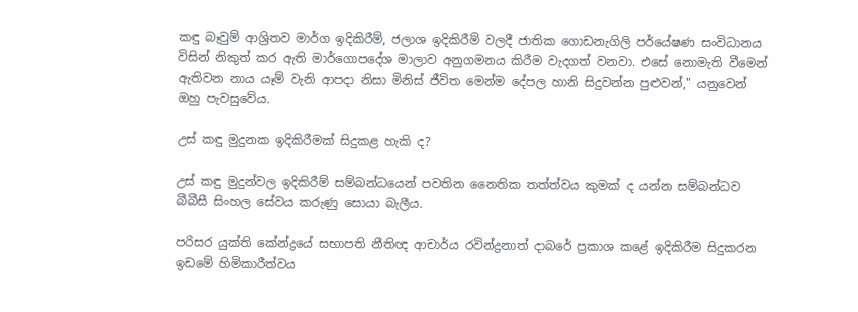කඳු බෑවුම් ආශ්‍රිතව මාර්ග ඉදිකිරීම්, ජලාශ ඉදිකිරීම් වලදී ජාතික ගොඩනැගිලි පර්යේෂණ සංවිධානය විසින් නිකුත් කර ඇති මාර්ගොපදේශ මාලාව අනුගමනය කිරීම වැදගත් වනවා. එසේ නොමැති වීමෙන් ඇතිවන නාය යෑම් වැනි ආපදා නිසා මිනිස් ජීවිත මෙන්ම දේපල හානි සිදුවන්න පුළුවන්," යනුවෙන් ඔහු පැවසුවේය.

උස් කඳු මුදුනක ඉදිකිරීමක් සිදුකළ හැකි ද?

උස් කඳු මුදුන්වල ඉදිකිරීම් සම්බන්ධයෙන් පවතින නෛතික තත්ත්වය කුමක් ද යන්න සම්බන්ධව බීබීසී සිංහල සේවය කරුණු සොයා බැලීය.

පරිසර යුක්ති කේන්ද්‍රයේ සභාපති නීතිඥ ආචාර්ය රවින්ද්‍රනාත් දාබරේ ප්‍රකාශ කළේ ඉදිකිරීම සිදුකරන ඉඩමේ හිමිකාරීත්වය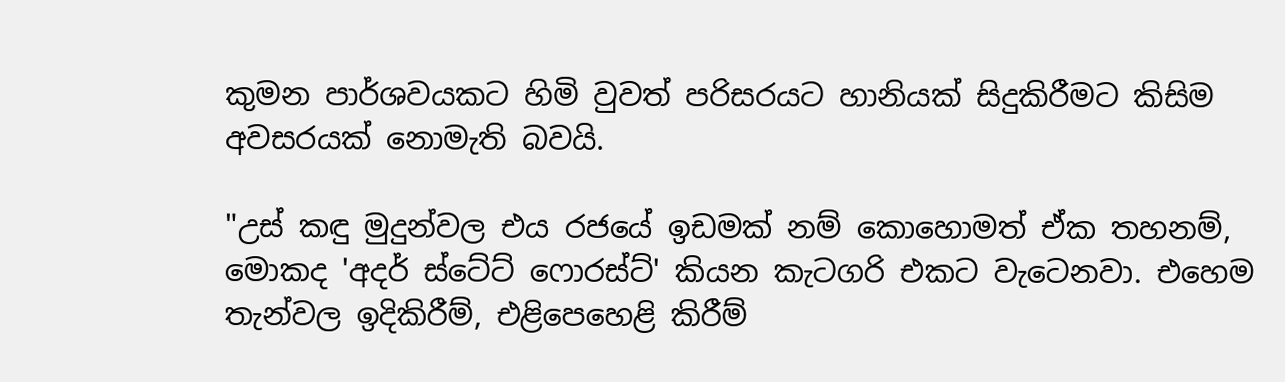කුමන පාර්ශවයකට හිමි වුවත් පරිසරයට හානියක් සිදුකිරීමට කිසිම අවසරයක් නොමැති බවයි.

"උස් කඳු මුදුන්වල එය රජයේ ඉඩමක් නම් කොහොමත් ඒක තහනම්, මොකද 'අදර් ස්ටේට් ෆොරස්ට්' කියන කැටගරි එකට වැටෙනවා. එහෙම තැන්වල ඉදිකිරීම්, එළිපෙහෙළි කිරීම්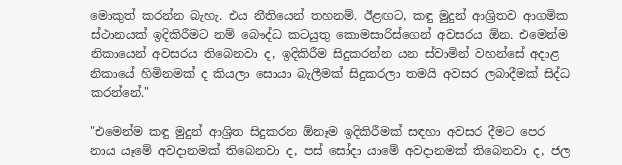මොකුත් කරන්න බැහැ. එය නීතියෙන් තහනම්. ඊළඟට, කඳු මුදුන් ආශ්‍රිතව ආගමික ස්ථානයක් ඉදිකිරීමට නම් බෞද්ධ කටයුතු කොමසාරිස්ගෙන් අවසරය ඕන. එමෙන්ම නිකායෙන් අවසරය තිබෙනවා ද, ඉදිකිරීම සිදුකරන්න යන ස්වාමින් වහන්සේ අදාළ නිකායේ හිමිනමක් ද කියලා සොයා බැලීමක් සිදුකරලා තමයි අවසර ලබාදීමක් සිද්ධ කරන්නේ."

"එමෙන්ම කඳු මුදුන් ආශ්‍රිත සිදුකරන ඕනෑම ඉදිකිරීමක් සඳහා අවසර දීමට පෙර නාය යෑමේ අවදානමක් තිබෙනවා ද, පස් සෝදා යාමේ අවදානමක් තිබෙනවා ද, ජල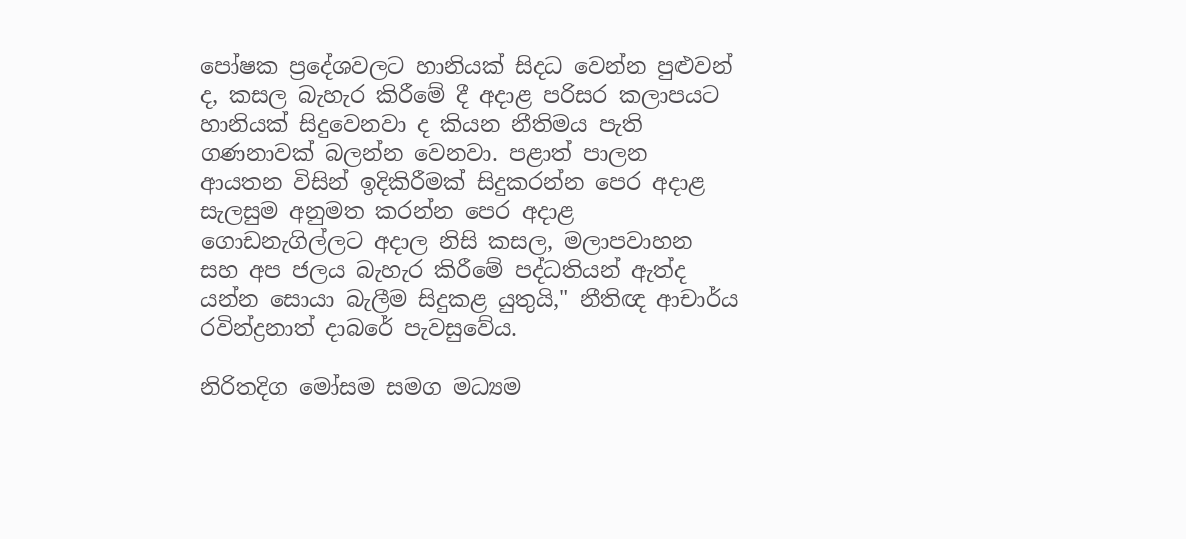පෝෂක ප්‍රදේශවලට හානියක් සිදධ වෙන්න පුළුවන් ද, කසල බැහැර කිරීමේ දී අදාළ පරිසර කලාපයට හානියක් සිදුවෙනවා ද කියන නීතිමය පැති ගණනාවක් බලන්න වෙනවා. පළාත් පාලන ආයතන විසින් ඉදිකිරීමක් සිදුකරන්න පෙර අදාළ සැලසුම අනුමත කරන්න පෙර අදාළ ගොඩනැගිල්ලට අදාල නිසි කසල, මලාපවාහන සහ අප ජලය බැහැර කිරීමේ පද්ධතියන් ඇත්ද යන්න සොයා බැලීම සිදුකළ යුතුයි," නීතිඥ ආචාර්ය රවින්ද්‍රනාත් දාබරේ පැවසුවේය.

නිරිතදිග මෝසම සමග මධ්‍යම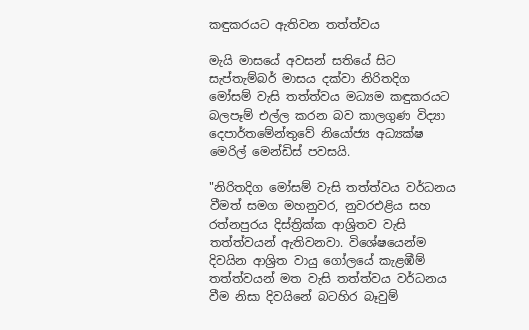කඳුකරයට ඇතිවන තත්ත්වය

මැයි මාසයේ අවසන් සතියේ සිට සැප්තැම්බර් මාසය දක්වා නිරිතදිග මෝසම් වැසි තත්ත්වය මධ්‍යම කඳුකරයට බලපෑම් එල්ල කරන බව කාලගුණ විද්‍යා දෙපාර්තමේන්තුවේ නියෝජ්‍ය අධ්‍යක්ෂ මෙරිල් මෙන්ඩිස් පවසයි.

"නිරිතදිග මෝසම් වැසි තත්ත්වය වර්ධනය වීමත් සමග මහනුවර, නුවරඑළිය සහ රත්නපුරය දිස්ත්‍රික්ක ආශ්‍රිතව වැසි තත්ත්වයන් ඇතිවනවා. විශේෂයෙන්ම දිවයින ආශ්‍රිත වායු ගෝලයේ කැළඹීම් තත්ත්වයන් මත වැසි තත්ත්වය වර්ධනය වීම නිසා දිවයිනේ බටහිර බෑවුම්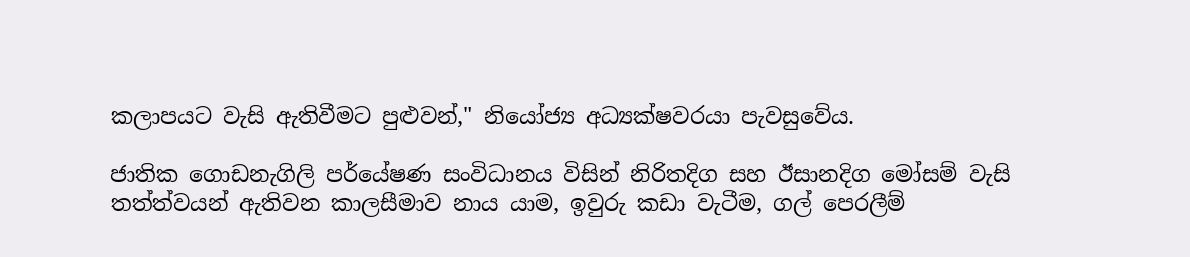කලාපයට වැසි ඇතිවීමට පුළුවන්," නියෝජ්‍ය අධ්‍යක්ෂවරයා පැවසුවේය.

ජාතික ගොඩනැගිලි පර්යේෂණ සංවිධානය විසින් නිරිතදිග සහ ඊසානදිග මෝසම් වැසි තත්ත්වයන් ඇතිවන කාලසීමාව නාය යාම, ඉවුරු කඩා වැටීම, ගල් පෙරලීම්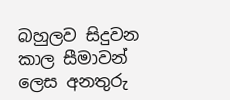බහුලව සිදුවන කාල සීමාවන් ලෙස අනතුරු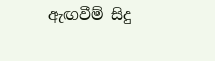ඇඟවීම් සිදු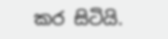කර සිටියි.